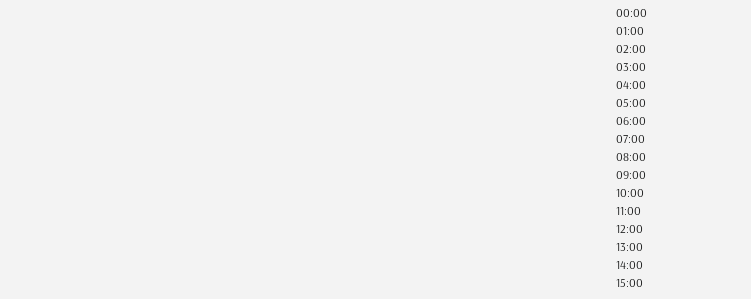00:00
01:00
02:00
03:00
04:00
05:00
06:00
07:00
08:00
09:00
10:00
11:00
12:00
13:00
14:00
15:00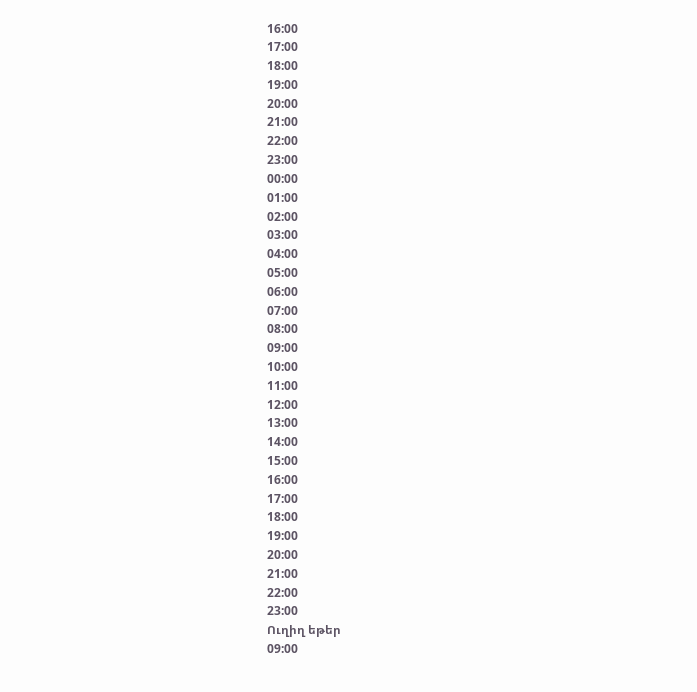16:00
17:00
18:00
19:00
20:00
21:00
22:00
23:00
00:00
01:00
02:00
03:00
04:00
05:00
06:00
07:00
08:00
09:00
10:00
11:00
12:00
13:00
14:00
15:00
16:00
17:00
18:00
19:00
20:00
21:00
22:00
23:00
Ուղիղ եթեր
09:00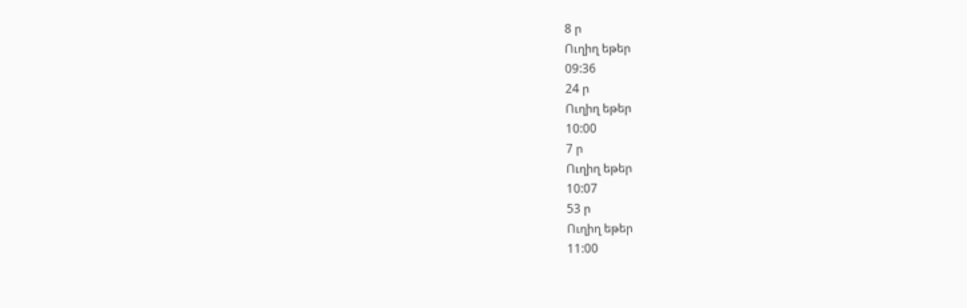8 ր
Ուղիղ եթեր
09:36
24 ր
Ուղիղ եթեր
10:00
7 ր
Ուղիղ եթեր
10:07
53 ր
Ուղիղ եթեր
11:00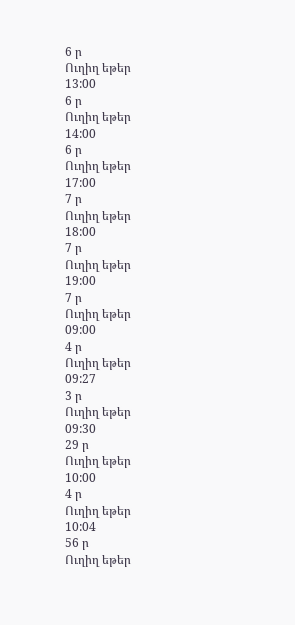6 ր
Ուղիղ եթեր
13:00
6 ր
Ուղիղ եթեր
14:00
6 ր
Ուղիղ եթեր
17:00
7 ր
Ուղիղ եթեր
18:00
7 ր
Ուղիղ եթեր
19:00
7 ր
Ուղիղ եթեր
09:00
4 ր
Ուղիղ եթեր
09:27
3 ր
Ուղիղ եթեր
09:30
29 ր
Ուղիղ եթեր
10:00
4 ր
Ուղիղ եթեր
10:04
56 ր
Ուղիղ եթեր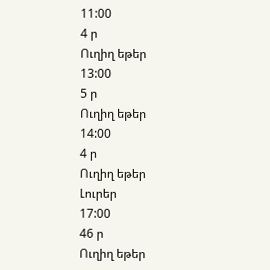11:00
4 ր
Ուղիղ եթեր
13:00
5 ր
Ուղիղ եթեր
14:00
4 ր
Ուղիղ եթեր
Լուրեր
17:00
46 ր
Ուղիղ եթեր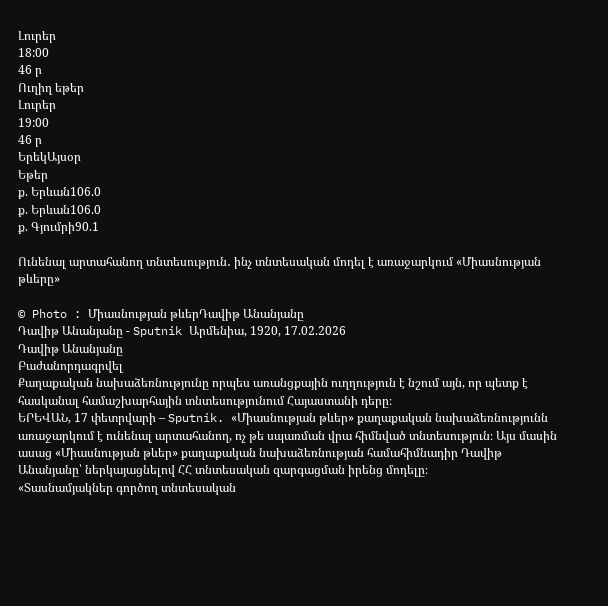Լուրեր
18:00
46 ր
Ուղիղ եթեր
Լուրեր
19:00
46 ր
ԵրեկԱյսօր
Եթեր
ք. Երևան106.0
ք. Երևան106.0
ք. Գյումրի90.1

Ունենալ արտահանող տնտեսություն․ ինչ տնտեսական մոդել է առաջարկում «Միասնության թևերը»

© Photo : Միասնության թևերԴավիթ Անանյանը
Դավիթ Անանյանը - Sputnik Արմենիա, 1920, 17.02.2026
Դավիթ Անանյանը
Բաժանորդագրվել
Քաղաքական նախաձեռնությունը որպես առանցքային ուղղություն է նշում այն, որ պետք է հասկանալ համաշխարհային տնտեսությունում Հայաստանի դերը։
ԵՐԵՎԱՆ, 17 փետրվարի – Sputnik. «Միասնության թևեր» քաղաքական նախաձեռնությունն առաջարկում է ունենալ արտահանող, ոչ թե սպառման վրա հիմնված տնտեսություն։ Այս մասին ասաց «Միասնության թևեր» քաղաքական նախաձեռնության համահիմնադիր Դավիթ Անանյանը՝ ներկայացնելով ՀՀ տնտեսական զարգացման իրենց մոդելը։
«Տասնամյակներ գործող տնտեսական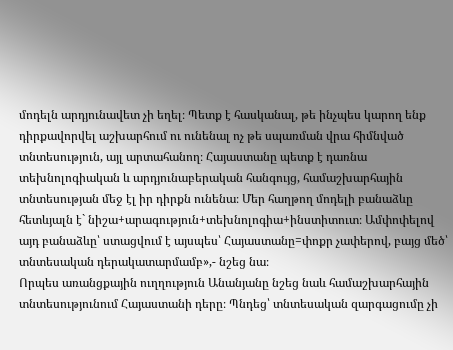մոդելն արդյունավետ չի եղել։ Պետք է հասկանալ, թե ինչպես կարող ենք դիրքավորվել աշխարհում ու ունենալ ոչ թե սպառման վրա հիմնված տնտեսություն, այլ արտահանող։ Հայաստանը պետք է դառնա տեխնոլոգիական և արդյունաբերական հանգույց, համաշխարհային տնտեսության մեջ էլ իր դիրքն ունենա։ Մեր հաղթող մոդելի բանաձևը հետևյալն է` նիշա+արագություն+տեխնոլոգիա+ինստիտուտ։ Ամփոփելով այդ բանաձևը՝ ստացվում է այսպես՝ Հայաստանը=փոքր չափերով, բայց մեծ՝ տնտեսական դերակատարմամբ»,- նշեց նա։
Որպես առանցքային ուղղություն Անանյանը նշեց նաև համաշխարհային տնտեսությունում Հայաստանի դերը։ Պնդեց՝ տնտեսական զարգացումը չի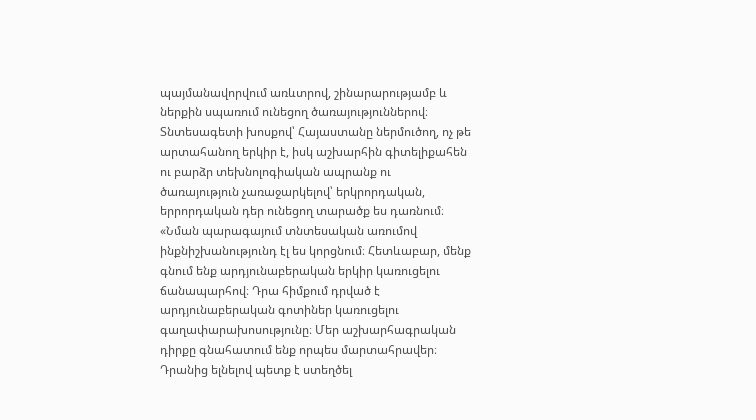պայմանավորվում առևտրով, շինարարությամբ և ներքին սպառում ունեցող ծառայություններով։ Տնտեսագետի խոսքով՝ Հայաստանը ներմուծող, ոչ թե արտահանող երկիր է, իսկ աշխարհին գիտելիքահեն ու բարձր տեխնոլոգիական ապրանք ու ծառայություն չառաջարկելով՝ երկրորդական, երրորդական դեր ունեցող տարածք ես դառնում։
«Նման պարագայում տնտեսական առումով ինքնիշխանությունդ էլ ես կորցնում։ Հետևաբար, մենք գնում ենք արդյունաբերական երկիր կառուցելու ճանապարհով։ Դրա հիմքում դրված է արդյունաբերական գոտիներ կառուցելու գաղափարախոսությունը։ Մեր աշխարհագրական դիրքը գնահատում ենք որպես մարտահրավեր։ Դրանից ելնելով պետք է ստեղծել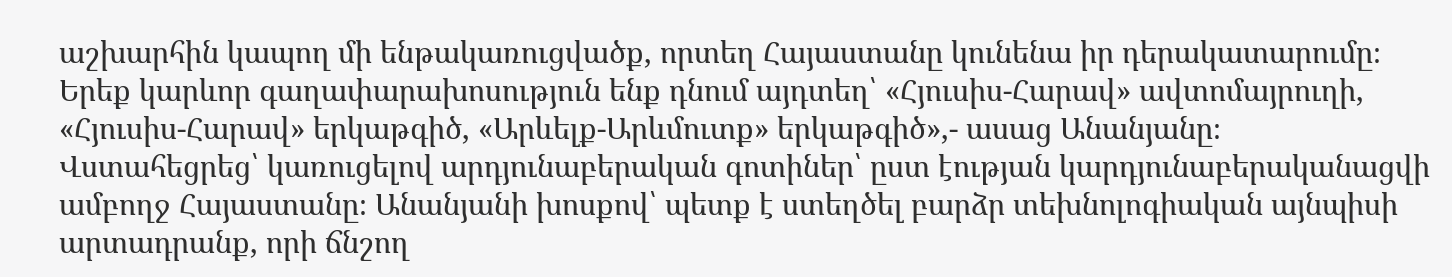աշխարհին կապող մի ենթակառուցվածք, որտեղ Հայաստանը կունենա իր դերակատարումը։ Երեք կարևոր գաղափարախոսություն ենք դնում այդտեղ՝ «Հյուսիս-Հարավ» ավտոմայրուղի, «Հյուսիս-Հարավ» երկաթգիծ, «Արևելք-Արևմուտք» երկաթգիծ»,- ասաց Անանյանը։
Վստահեցրեց՝ կառուցելով արդյունաբերական գոտիներ՝ ըստ էության կարդյունաբերականացվի ամբողջ Հայաստանը։ Անանյանի խոսքով՝ պետք է ստեղծել բարձր տեխնոլոգիական այնպիսի արտադրանք, որի ճնշող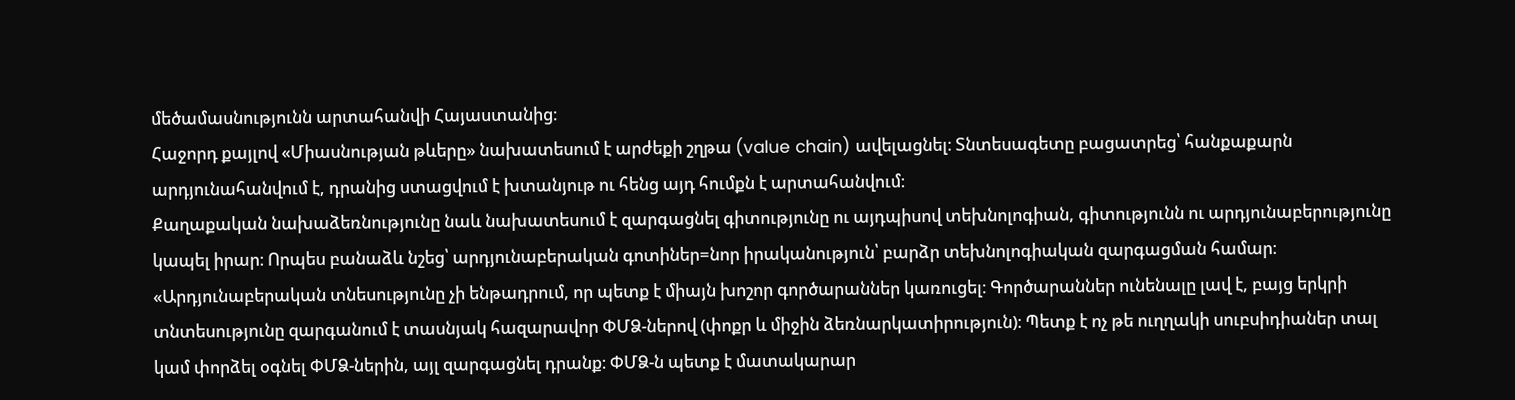մեծամասնությունն արտահանվի Հայաստանից։
Հաջորդ քայլով «Միասնության թևերը» նախատեսում է արժեքի շղթա (value chain) ավելացնել։ Տնտեսագետը բացատրեց՝ հանքաքարն արդյունահանվում է, դրանից ստացվում է խտանյութ ու հենց այդ հումքն է արտահանվում։
Քաղաքական նախաձեռնությունը նաև նախատեսում է զարգացնել գիտությունը ու այդպիսով տեխնոլոգիան, գիտությունն ու արդյունաբերությունը կապել իրար։ Որպես բանաձև նշեց՝ արդյունաբերական գոտիներ=նոր իրականություն՝ բարձր տեխնոլոգիական զարգացման համար։
«Արդյունաբերական տնեսությունը չի ենթադրում, որ պետք է միայն խոշոր գործարաններ կառուցել։ Գործարաններ ունենալը լավ է, բայց երկրի տնտեսությունը զարգանում է տասնյակ հազարավոր ՓՄՁ-ներով (փոքր և միջին ձեռնարկատիրություն)։ Պետք է ոչ թե ուղղակի սուբսիդիաներ տալ կամ փորձել օգնել ՓՄՁ-ներին, այլ զարգացնել դրանք։ ՓՄՁ-ն պետք է մատակարար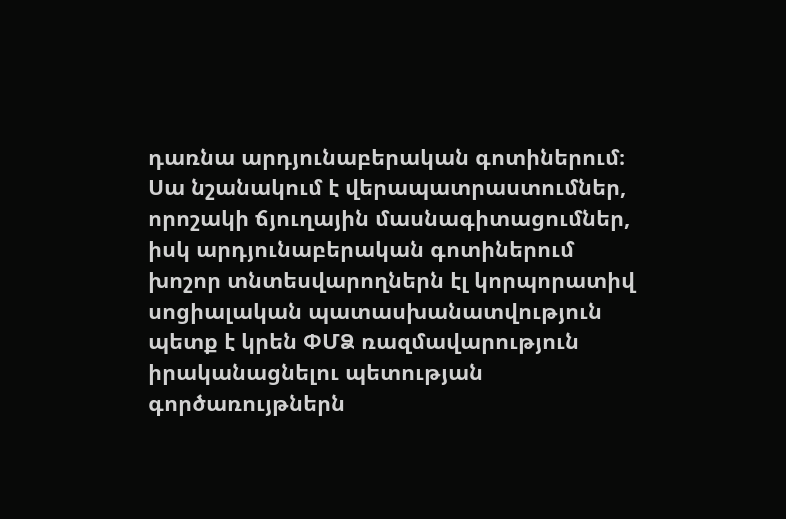դառնա արդյունաբերական գոտիներում։ Սա նշանակում է վերապատրաստումներ, որոշակի ճյուղային մասնագիտացումներ, իսկ արդյունաբերական գոտիներում խոշոր տնտեսվարողներն էլ կորպորատիվ սոցիալական պատասխանատվություն պետք է կրեն ՓՄՁ ռազմավարություն իրականացնելու պետության գործառույթներն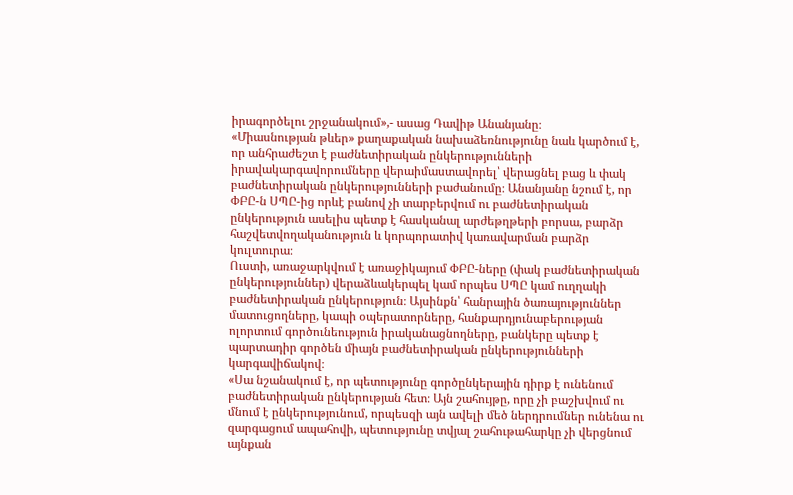իրագործելու շրջանակում»,- ասաց Դավիթ Անանյանը։
«Միասնության թևեր» քաղաքական նախաձեռնությունը նաև կարծում է, որ անհրաժեշտ է բաժնետիրական ընկերությունների իրավակարգավորումները վերաիմաստավորել՝ վերացնել բաց և փակ բաժնետիրական ընկերությունների բաժանումը։ Անանյանը նշում է, որ ՓԲԸ-ն ՍՊԸ-ից որևէ բանով չի տարբերվում ու բաժնետիրական ընկերություն ասելիս պետք է հասկանալ արժեթղթերի բորսա, բարձր հաշվետվողականություն և կորպորատիվ կառավարման բարձր կուլտուրա։
Ուստի, առաջարկվում է առաջիկայում ՓԲԸ-ները (փակ բաժնետիրական ընկերություններ) վերաձևակերպել կամ որպես ՍՊԸ կամ ուղղակի բաժնետիրական ընկերություն։ Այսինքն՝ հանրային ծառայություններ մատուցողները, կապի օպերատորները, հանքարդյունաբերության ոլորտում գործունեություն իրականացնողները, բանկերը պետք է պարտադիր գործեն միայն բաժնետիրական ընկերությունների կարգավիճակով։
«Սա նշանակում է, որ պետությունը գործընկերային դիրք է ունենում բաժնետիրական ընկերության հետ։ Այն շահույթը, որը չի բաշխվում ու մնում է ընկերությունում, որպեսզի այն ավելի մեծ ներդրումներ ունենա ու զարգացում ապահովի, պետությունը տվյալ շահութահարկը չի վերցնում այնքան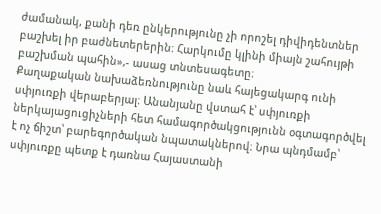ժամանակ, քանի դեռ ընկերությունը չի որոշել դիվիդենտներ բաշխել իր բաժնետերերին։ Հարկումը կլինի միայն շահույթի բաշխման պահին»,- ասաց տնտեսագետը։
Քաղաքական նախաձեռնությունը նաև հայեցակարգ ունի սփյուռքի վերաբերյալ։ Անանյանը վստահ է՝ սփյուռքի ներկայացուցիչների հետ համագործակցությունն օգտագործվել է ոչ ճիշտ՝ բարեգործական նպատակներով։ Նրա պնդմամբ՝ սփյուռքը պետք է դառնա Հայաստանի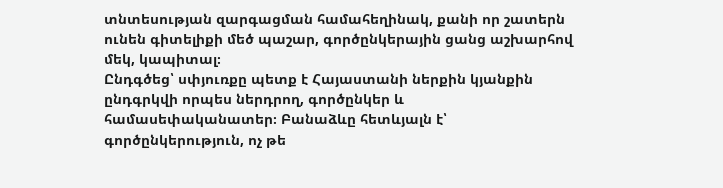տնտեսության զարգացման համահեղինակ, քանի որ շատերն ունեն գիտելիքի մեծ պաշար, գործընկերային ցանց աշխարհով մեկ, կապիտալ։
Ընդգծեց՝ սփյուռքը պետք է Հայաստանի ներքին կյանքին ընդգրկվի որպես ներդրող, գործընկեր և համասեփականատեր։ Բանաձևը հետևյալն է՝ գործընկերություն, ոչ թե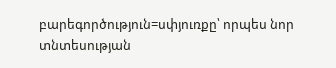բարեգործություն=սփյուռքը՝ որպես նոր տնտեսության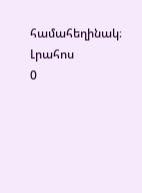համահեղինակ։
Լրահոս
0